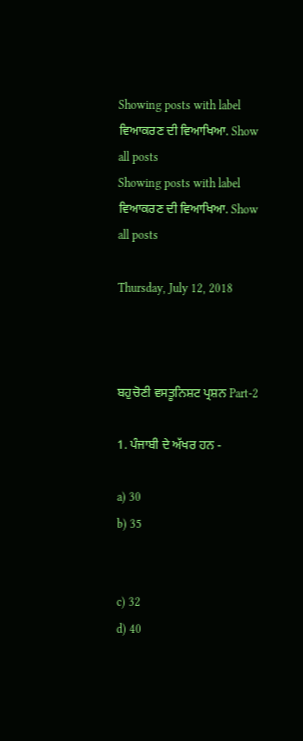Showing posts with label ਵਿਆਕਰਣ ਦੀ ਵਿਆਖਿਆ. Show all posts
Showing posts with label ਵਿਆਕਰਣ ਦੀ ਵਿਆਖਿਆ. Show all posts

Thursday, July 12, 2018



ਬਹੁਚੋਣੀ ਵਸਤੂਨਿਸ਼ਟ ਪ੍ਰਸ਼ਨ Part-2

1. ਪੰਜਾਬੀ ਦੇ ਅੱਖਰ ਹਨ -

a) 30                                                 b) 35


c) 32                                                 d) 40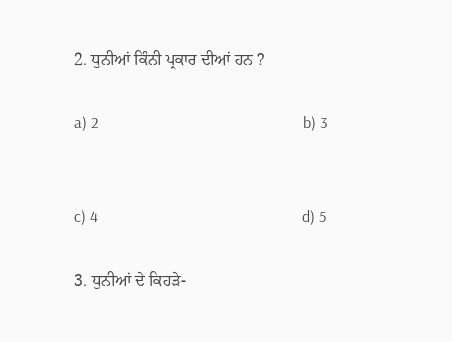2. ਧੁਨੀਆਂ ਕਿੰਨੀ ਪ੍ਰਕਾਰ ਦੀਆਂ ਹਨ ?

a) 2                                                   b) 3


c) 4                                                   d) 5

3. ਧੁਨੀਆਂ ਦੇ ਕਿਹੜੇ-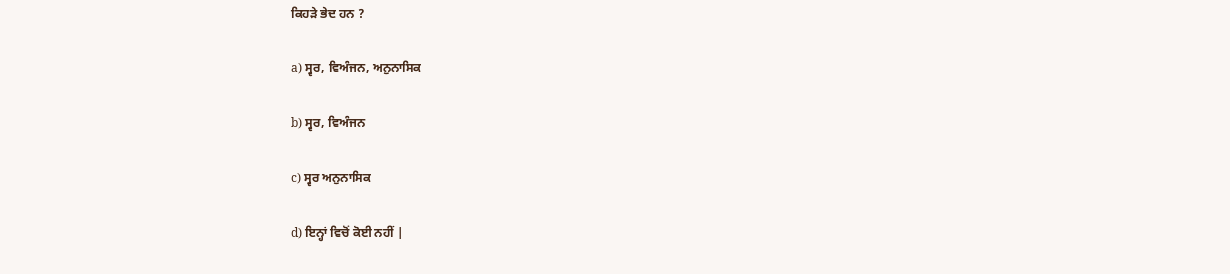ਕਿਹੜੇ ਭੇਦ ਹਨ ?

a) ਸ੍ਵਰ, ਵਿਅੰਜਨ, ਅਨੁਨਾਸਿਕ

b) ਸ੍ਵਰ, ਵਿਅੰਜਨ

c) ਸ੍ਵਰ ਅਨੁਨਾਸਿਕ

d) ਇਨ੍ਹਾਂ ਵਿਚੋਂ ਕੋਈ ਨਹੀਂ |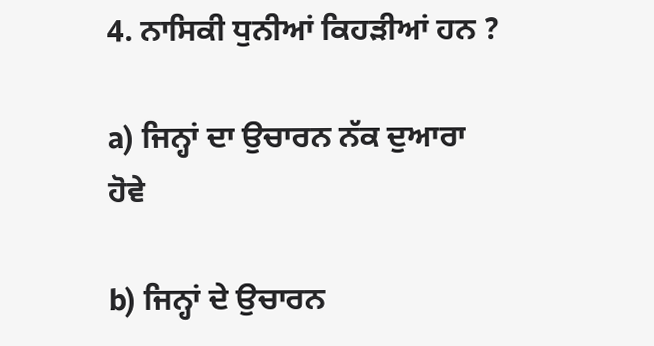4. ਨਾਸਿਕੀ ਧੁਨੀਆਂ ਕਿਹੜੀਆਂ ਹਨ ?

a) ਜਿਨ੍ਹਾਂ ਦਾ ਉਚਾਰਨ ਨੱਕ ਦੁਆਰਾ ਹੋਵੇ

b) ਜਿਨ੍ਹਾਂ ਦੇ ਉਚਾਰਨ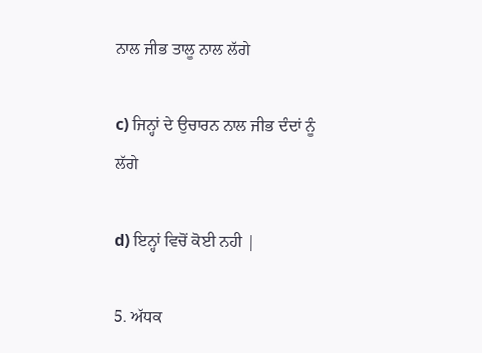ਨਾਲ ਜੀਭ ਤਾਲੂ ਨਾਲ ਲੱਗੇ

c) ਜਿਨ੍ਹਾਂ ਦੇ ਉਚਾਰਨ ਨਾਲ ਜੀਭ ਦੰਦਾਂ ਨੂੰ ਲੱਗੇ

d) ਇਨ੍ਹਾਂ ਵਿਚੋਂ ਕੋਈ ਨਹੀ |

5. ਅੱਧਕ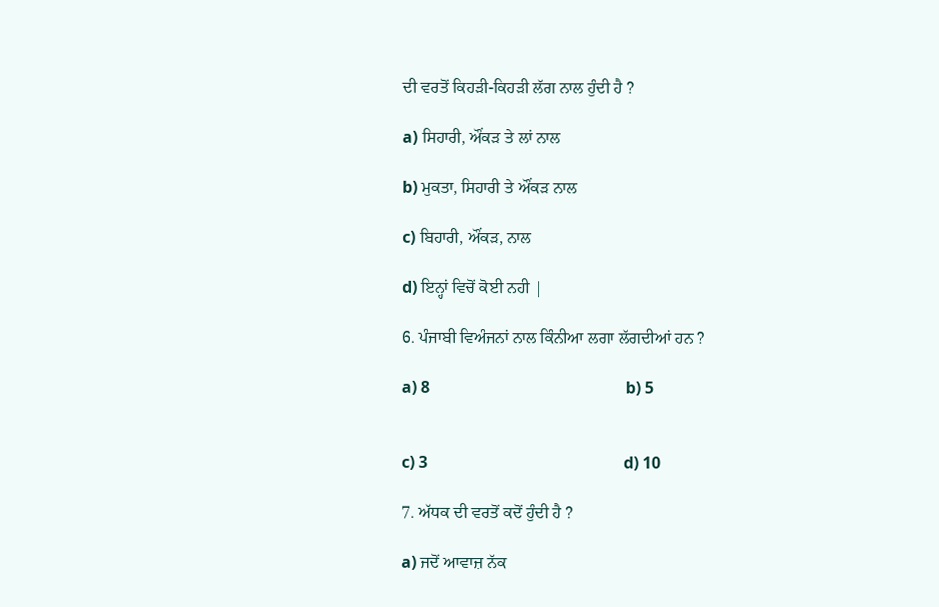ਦੀ ਵਰਤੋਂ ਕਿਹੜੀ-ਕਿਹੜੀ ਲੱਗ ਨਾਲ ਹੁੰਦੀ ਹੈ ?

a) ਸਿਹਾਰੀ, ਔਂਕੜ ਤੇ ਲਾਂ ਨਾਲ

b) ਮੁਕਤਾ, ਸਿਹਾਰੀ ਤੇ ਔਂਕੜ ਨਾਲ

c) ਬਿਹਾਰੀ, ਔਂਕੜ, ਨਾਲ

d) ਇਨ੍ਹਾਂ ਵਿਚੋਂ ਕੋਈ ਨਹੀ |

6. ਪੰਜਾਬੀ ਵਿਅੰਜਨਾਂ ਨਾਲ ਕਿੰਨੀਆ ਲਗਾ ਲੱਗਦੀਆਂ ਹਨ ?

a) 8                                                 b) 5


c) 3                                                 d) 10

7. ਅੱਧਕ ਦੀ ਵਰਤੋਂ ਕਦੋਂ ਹੁੰਦੀ ਹੈ ?

a) ਜਦੋਂ ਆਵਾਜ਼ ਨੱਕ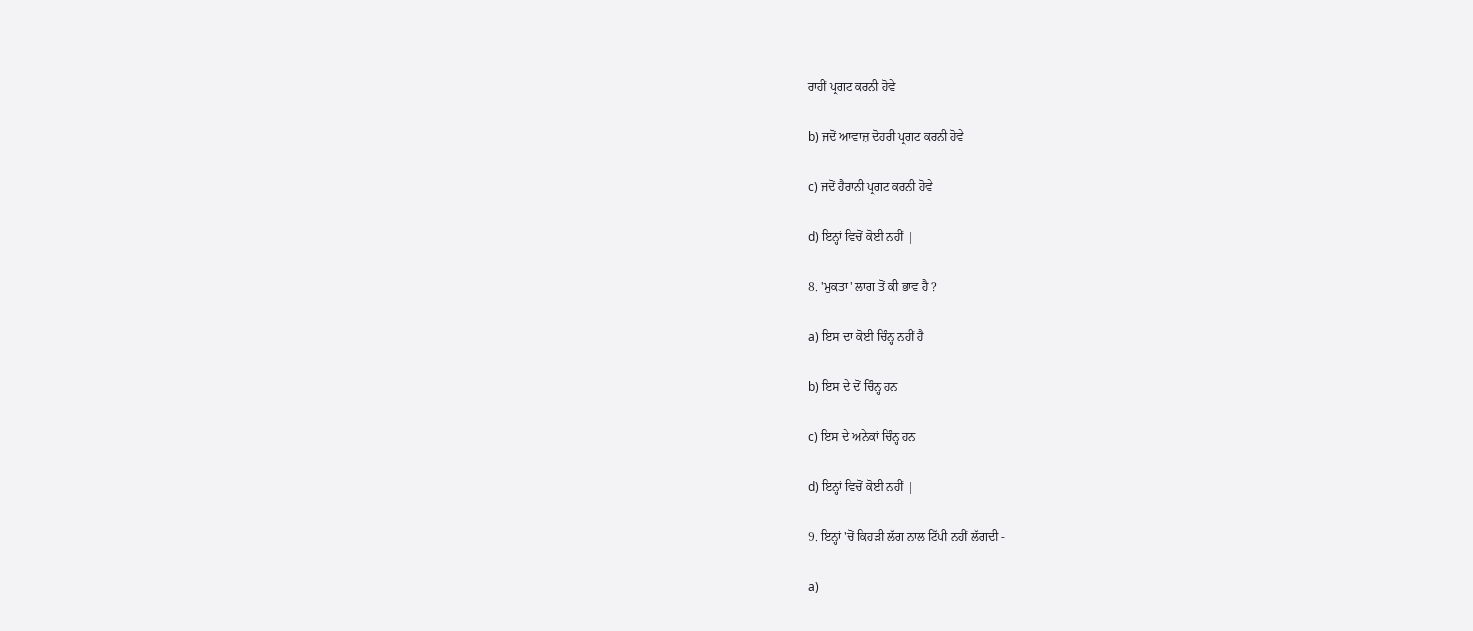ਰਾਹੀਂ ਪ੍ਰਗਟ ਕਰਨੀ ਹੋਵੇ

b) ਜਦੋਂ ਆਵਾਜ਼ ਦੋਹਰੀ ਪ੍ਰਗਟ ਕਰਨੀ ਹੋਵੇ

c) ਜਦੋਂ ਹੈਰਾਨੀ ਪ੍ਰਗਟ ਕਰਨੀ ਹੋਵੇ

d) ਇਨ੍ਹਾਂ ਵਿਚੋਂ ਕੋਈ ਨਹੀਂ |

8. 'ਮੁਕਤਾ' ਲਾਗ ਤੋਂ ਕੀ ਭਾਵ ਹੈ ?

a) ਇਸ ਦਾ ਕੋਈ ਚਿੰਨ੍ਹ ਨਹੀਂ ਹੈ

b) ਇਸ ਦੇ ਦੋਂ ਚਿੰਨ੍ਹ ਹਨ

c) ਇਸ ਦੇ ਅਨੇਕਾਂ ਚਿੰਨ੍ਹ ਹਨ

d) ਇਨ੍ਹਾਂ ਵਿਚੋਂ ਕੋਈ ਨਹੀਂ |

9. ਇਨ੍ਹਾਂ 'ਚੋਂ ਕਿਹੜੀ ਲੱਗ ਨਾਲ ਟਿੱਪੀ ਨਹੀਂ ਲੱਗਦੀ -

a)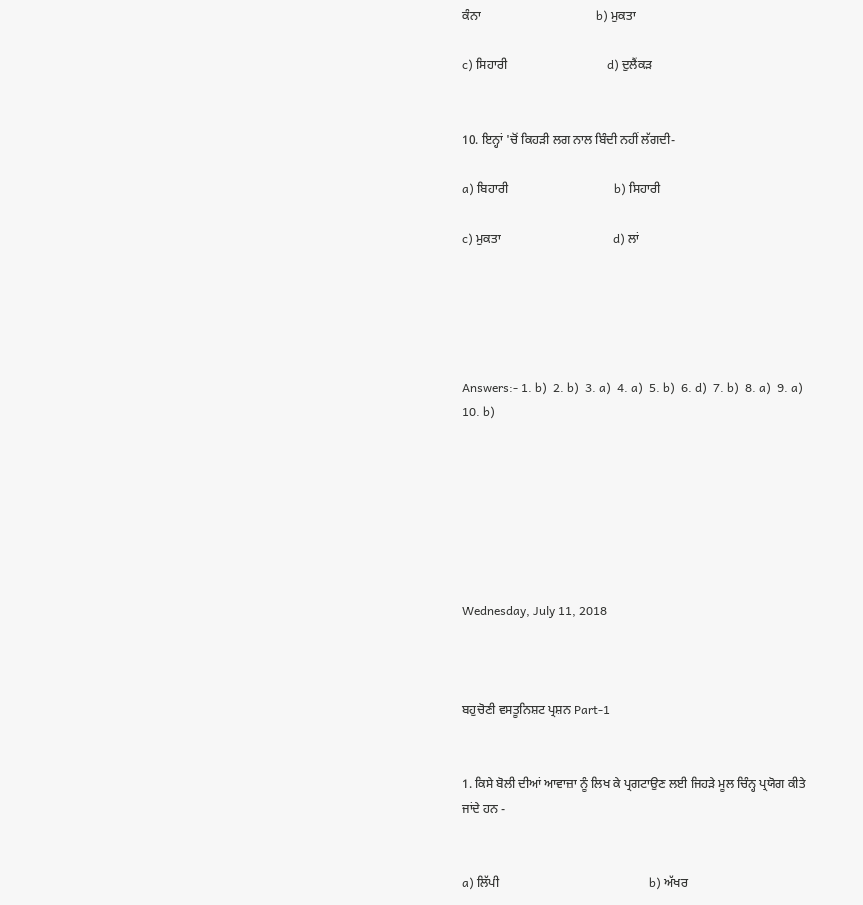ਕੰਨਾ                                     b) ਮੁਕਤਾ

c) ਸਿਹਾਰੀ                                d) ਦੁਲੈਂਕੜ


10. ਇਨ੍ਹਾਂ 'ਚੋਂ ਕਿਹੜੀ ਲਗ ਨਾਲ ਬਿੰਦੀ ਨਹੀਂ ਲੱਗਦੀ-

a) ਬਿਹਾਰੀ                                  b) ਸਿਹਾਰੀ

c) ਮੁਕਤਾ                                    d) ਲਾਂ





Answers:- 1. b)  2. b)  3. a)  4. a)  5. b)  6. d)  7. b)  8. a)  9. a)  10. b)







Wednesday, July 11, 2018



ਬਹੁਚੋਣੀ ਵਸਤੂਨਿਸ਼ਟ ਪ੍ਰਸ਼ਨ Part-1


1. ਕਿਸੇ ਬੋਲੀ ਦੀਆਂ ਆਵਾਜ਼ਾ ਨੂੰ ਲਿਖ ਕੇ ਪ੍ਰਗਟਾਉਣ ਲਈ ਜਿਹੜੇ ਮੂਲ ਚਿੰਨ੍ਹ ਪ੍ਰਯੋਗ ਕੀਤੇ ਜਾਂਦੇ ਹਨ -


a) ਲਿੱਪੀ                                                b) ਅੱਖਰ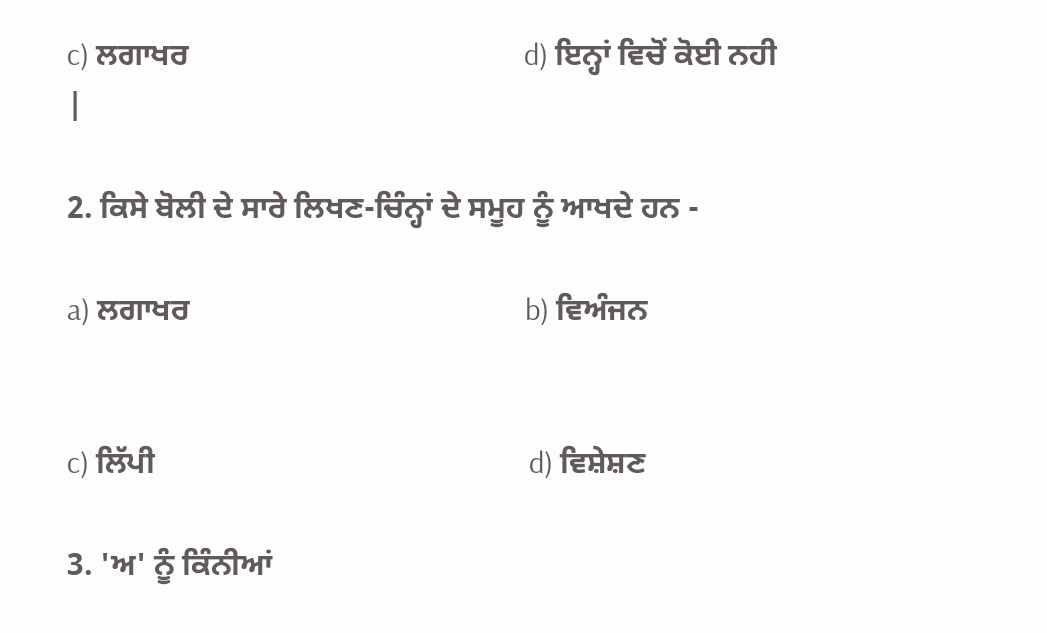c) ਲਗਾਖਰ                                           d) ਇਨ੍ਹਾਂ ਵਿਚੋਂ ਕੋਈ ਨਹੀ |

2. ਕਿਸੇ ਬੋਲੀ ਦੇ ਸਾਰੇ ਲਿਖਣ-ਚਿੰਨ੍ਹਾਂ ਦੇ ਸਮੂਹ ਨੂੰ ਆਖਦੇ ਹਨ -

a) ਲਗਾਖਰ                                           b) ਵਿਅੰਜਨ


c) ਲਿੱਪੀ                                                d) ਵਿਸ਼ੇਸ਼ਣ

3. 'ਅ' ਨੂੰ ਕਿੰਨੀਆਂ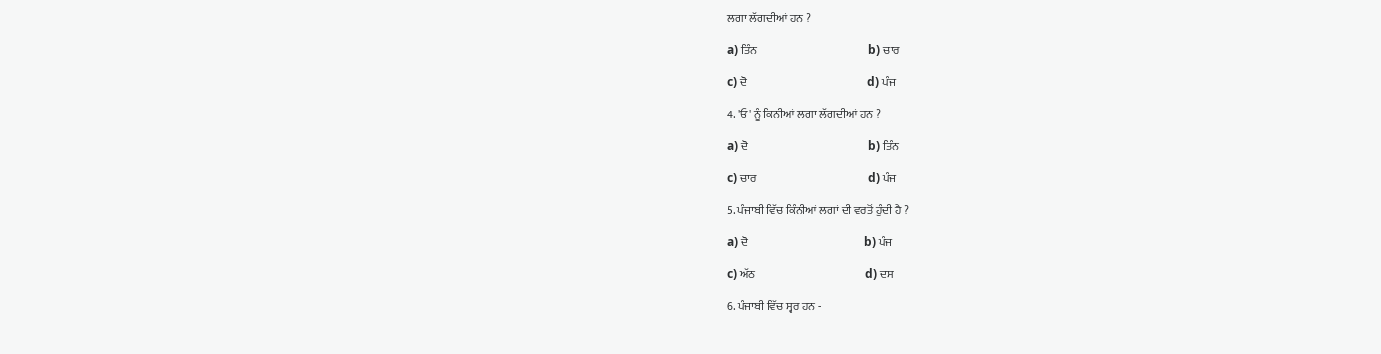ਲਗਾ ਲੱਗਦੀਆਂ ਹਨ ?

a) ਤਿੰਨ                                                 b) ਚਾਰ

c) ਦੋ                                                     d) ਪੰਜ

4. 'ਓ' ਨੂੰ ਕਿਨੀਆਂ ਲਗਾ ਲੱਗਦੀਆਂ ਹਨ ?

a) ਦੋ                                                     b) ਤਿੰਨ

c) ਚਾਰ                                                 d) ਪੰਜ

5. ਪੰਜਾਬੀ ਵਿੱਚ ਕਿੰਨੀਆਂ ਲਗਾਂ ਦੀ ਵਰਤੋਂ ਹੁੰਦੀ ਹੈ ?

a) ਦੋ                                                   b) ਪੰਜ

c) ਅੱਠ                                                d) ਦਸ

6. ਪੰਜਾਬੀ ਵਿੱਚ ਸ੍ਵਰ ਹਨ -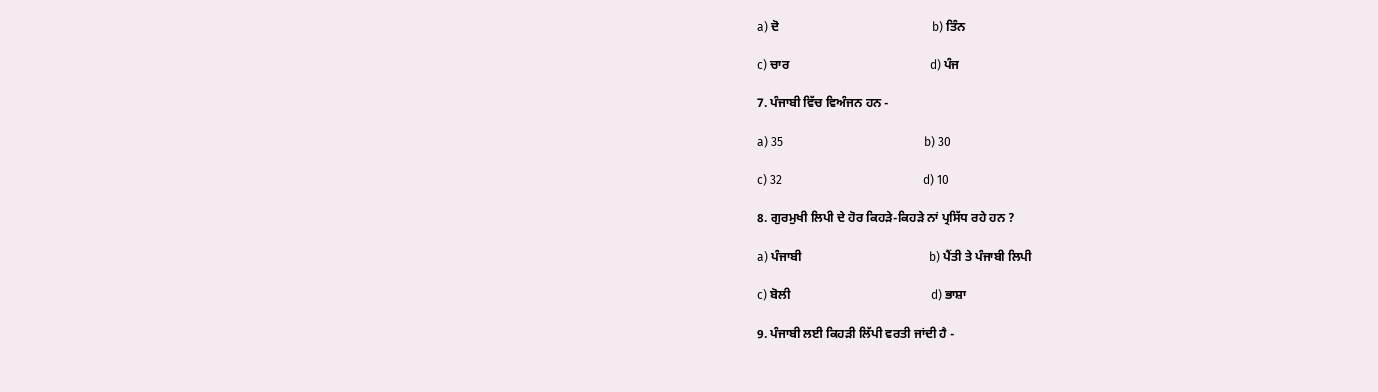a) ਦੋ                                                 b) ਤਿੰਨ

c) ਚਾਰ                                             d) ਪੰਜ

7. ਪੰਜਾਬੀ ਵਿੱਚ ਵਿਅੰਜਨ ਹਨ -

a) 35                                               b) 30

c) 32                                               d) 10

8. ਗੁਰਮੁਖੀ ਲਿਪੀ ਦੇ ਹੋਰ ਕਿਹੜੇ-ਕਿਹੜੇ ਨਾਂ ਪ੍ਰਸਿੱਧ ਰਹੇ ਹਨ ?

a) ਪੰਜਾਬੀ                                         b) ਪੈਂਤੀ ਤੇ ਪੰਜਾਬੀ ਲਿਪੀ

c) ਬੋਲੀ                                             d) ਭਾਸ਼ਾ

9. ਪੰਜਾਬੀ ਲਈ ਕਿਹੜੀ ਲਿੱਪੀ ਵਰਤੀ ਜਾਂਦੀ ਹੈ -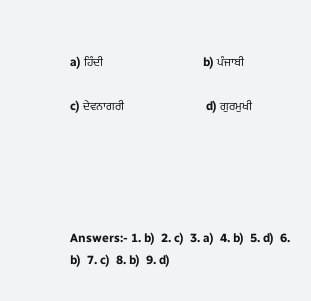a) ਹਿੰਦੀ                                            b) ਪੰਜਾਬੀ

c) ਦੇਵਨਾਗਰੀ                                    d) ਗੁਰਮੁਖੀ





Answers:- 1. b)  2. c)  3. a)  4. b)  5. d)  6. b)  7. c)  8. b)  9. d)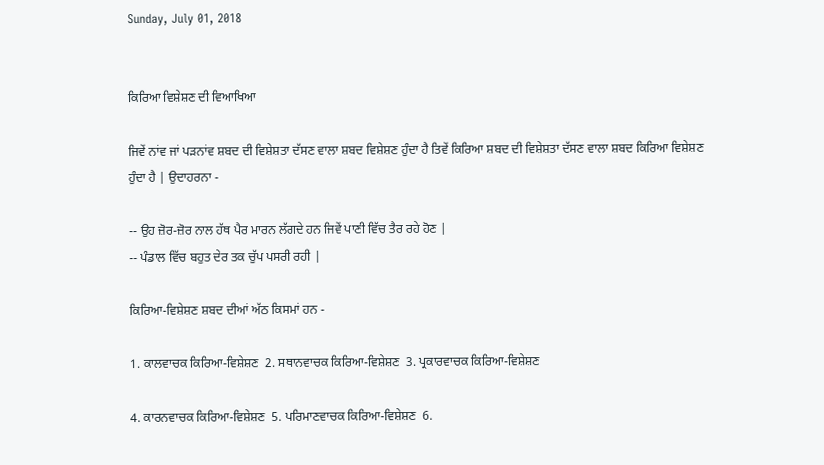Sunday, July 01, 2018


ਕਿਰਿਆ ਵਿਸ਼ੇਸ਼ਣ ਦੀ ਵਿਆਖਿਆ

ਜਿਵੇਂ ਨਾਂਵ ਜਾਂ ਪੜਨਾਂਵ ਸ਼ਬਦ ਦੀ ਵਿਸ਼ੇਸ਼ਤਾ ਦੱਸਣ ਵਾਲਾ ਸ਼ਬਦ ਵਿਸ਼ੇਸ਼ਣ ਹੁੰਦਾ ਹੈ ਤਿਵੇਂ ਕਿਰਿਆ ਸ਼ਬਦ ਦੀ ਵਿਸ਼ੇਸ਼ਤਾ ਦੱਸਣ ਵਾਲਾ ਸ਼ਬਦ ਕਿਰਿਆ ਵਿਸ਼ੇਸ਼ਣ ਹੁੰਦਾ ਹੈ | ਉਦਾਹਰਨਾ -

-- ਉਹ ਜ਼ੋਰ-ਜ਼ੋਰ ਨਾਲ ਹੱਥ ਪੈਰ ਮਾਰਨ ਲੱਗਦੇ ਹਨ ਜਿਵੇਂ ਪਾਣੀ ਵਿੱਚ ਤੈਰ ਰਹੇ ਹੋਣ |
-- ਪੰਡਾਲ ਵਿੱਚ ਬਹੁਤ ਦੇਰ ਤਕ ਚੁੱਪ ਪਸਰੀ ਰਹੀ |

ਕਿਰਿਆ-ਵਿਸ਼ੇਸ਼ਣ ਸ਼ਬਦ ਦੀਆਂ ਅੱਠ ਕਿਸਮਾਂ ਹਨ -

1. ਕਾਲਵਾਚਕ ਕਿਰਿਆ-ਵਿਸ਼ੇਸ਼ਣ  2. ਸਥਾਨਵਾਚਕ ਕਿਰਿਆ-ਵਿਸ਼ੇਸ਼ਣ  3. ਪ੍ਰਕਾਰਵਾਚਕ ਕਿਰਿਆ-ਵਿਸ਼ੇਸ਼ਣ

4. ਕਾਰਨਵਾਚਕ ਕਿਰਿਆ-ਵਿਸ਼ੇਸ਼ਣ  5. ਪਰਿਮਾਣਵਾਚਕ ਕਿਰਿਆ-ਵਿਸ਼ੇਸ਼ਣ  6.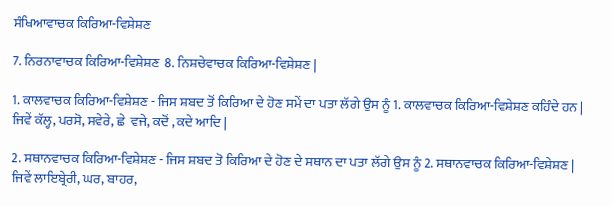ਸੰਖਿਆਵਾਚਕ ਕਿਰਿਆ-ਵਿਸ਼ੇਸ਼ਣ

7. ਨਿਰਨਾਵਾਚਕ ਕਿਰਿਆ-ਵਿਸ਼ੇਸ਼ਣ  8. ਨਿਸ਼ਚੇਵਾਚਕ ਕਿਰਿਆ-ਵਿਸ਼ੇਸ਼ਣ |

1. ਕਾਲਵਾਚਕ ਕਿਰਿਆ-ਵਿਸ਼ੇਸ਼ਣ - ਜਿਸ ਸ਼ਬਦ ਤੋਂ ਕਿਰਿਆ ਦੇ ਹੋਣ ਸਮੇਂ ਦਾ ਪਤਾ ਲੱਗੇ ਉਸ ਨੂੰ 1. ਕਾਲਵਾਚਕ ਕਿਰਿਆ-ਵਿਸ਼ੇਸ਼ਣ ਕਹਿੰਦੇ ਹਨ | ਜਿਵੇਂ ਕੱਲ੍ਹ, ਪਰਸੋ, ਸਵੇਰੇ, ਛੇ  ਵਜੇ, ਕਦੋਂ , ਕਦੇ ਆਦਿ |

2. ਸਥਾਨਵਾਚਕ ਕਿਰਿਆ-ਵਿਸ਼ੇਸ਼ਣ - ਜਿਸ ਸ਼ਬਦ ਤੋ ਕਿਰਿਆ ਦੇ ਹੋਣ ਦੇ ਸਥਾਨ ਦਾ ਪਤਾ ਲੱਗੇ ਉਸ ਨੂੰ 2. ਸਥਾਨਵਾਚਕ ਕਿਰਿਆ-ਵਿਸ਼ੇਸ਼ਣ | ਜਿਵੇਂ ਲਾਇਬ੍ਰੇਰੀ, ਘਰ, ਬਾਹਰ,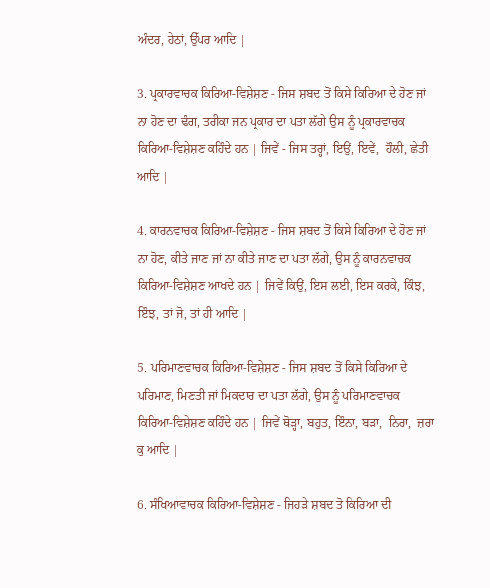ਅੰਦਰ, ਹੇਠਾਂ, ਉੱਪਰ ਆਦਿ |

3. ਪ੍ਰਕਾਰਵਾਚਕ ਕਿਰਿਆ-ਵਿਸ਼ੇਸ਼ਣ - ਜਿਸ ਸ਼ਬਦ ਤੋਂ ਕਿਸੇ ਕਿਰਿਆ ਦੇ ਹੋਣ ਜਾਂ ਨਾ ਹੋਣ ਦਾ ਢੰਗ, ਤਰੀਕਾ ਜਨ ਪ੍ਰਕਾਰ ਦਾ ਪਤਾ ਲੱਗੇ ਉਸ ਨੂੰ ਪ੍ਰਕਾਰਵਾਚਕ ਕਿਰਿਆ-ਵਿਸ਼ੇਸ਼ਣ ਕਹਿੰਦੇ ਹਨ | ਜਿਵੇਂ - ਜਿਸ ਤਰ੍ਹਾਂ, ਇਉਂ, ਇਵੇਂ,  ਹੌਲੀ, ਛੇਤੀ ਆਦਿ |

4. ਕਾਰਨਵਾਚਕ ਕਿਰਿਆ-ਵਿਸ਼ੇਸ਼ਣ - ਜਿਸ ਸ਼ਬਦ ਤੋਂ ਕਿਸੇ ਕਿਰਿਆ ਦੇ ਹੋਣ ਜਾਂ ਨਾ ਹੋਣ, ਕੀਤੇ ਜਾਣ ਜਾਂ ਨਾ ਕੀਤੇ ਜਾਣ ਦਾ ਪਤਾ ਲੱਗੇ, ਉਸ ਨੂੰ ਕਾਰਨਵਾਚਕ ਕਿਰਿਆ-ਵਿਸ਼ੇਸ਼ਣ ਆਖਦੇ ਹਨ | ਜਿਵੇਂ ਕਿਉਂ, ਇਸ ਲਈ, ਇਸ ਕਰਕੇ, ਕਿੰਝ, ਇੰਝ, ਤਾਂ ਜੋ, ਤਾਂ ਹੀ ਆਦਿ |

5. ਪਰਿਮਾਣਵਾਚਕ ਕਿਰਿਆ-ਵਿਸ਼ੇਸ਼ਣ - ਜਿਸ ਸ਼ਬਦ ਤੋਂ ਕਿਸੇ ਕਿਰਿਆ ਦੇ ਪਰਿਮਾਣ, ਮਿਣਤੀ ਜਾਂ ਮਿਕਦਾਰ ਦਾ ਪਤਾ ਲੱਗੇ, ਉਸ ਨੂੰ ਪਰਿਮਾਣਵਾਚਕ ਕਿਰਿਆ-ਵਿਸ਼ੇਸ਼ਣ ਕਹਿੰਦੇ ਹਨ | ਜਿਵੇਂ ਥੋੜ੍ਹਾ, ਬਹੁਤ, ਇੰਨਾ, ਬੜਾ,  ਨਿਰਾ,  ਜ਼ਰਾ ਕੁ ਆਦਿ |

6. ਸੰਖਿਆਵਾਚਕ ਕਿਰਿਆ-ਵਿਸ਼ੇਸ਼ਣ - ਜਿਹੜੇ ਸ਼ਬਦ ਤੋ ਕਿਰਿਆ ਦੀ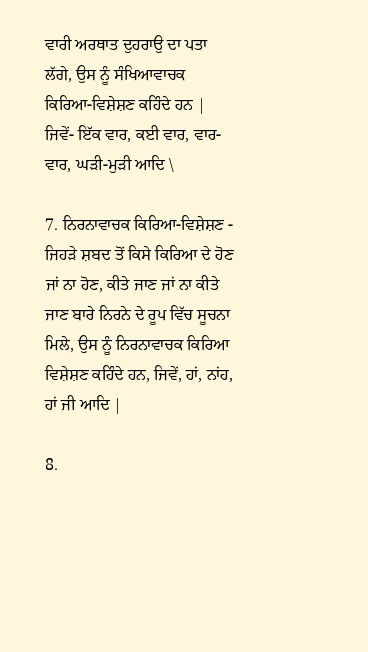ਵਾਰੀ ਅਰਥਾਤ ਦੁਹਰਾਉ ਦਾ ਪਤਾ ਲੱਗੇ, ਉਸ ਨੂੰ ਸੰਖਿਆਵਾਚਕ ਕਿਰਿਆ-ਵਿਸ਼ੇਸ਼ਣ ਕਹਿੰਦੇ ਹਨ | ਜਿਵੇਂ- ਇੱਕ ਵਾਰ, ਕਈ ਵਾਰ, ਵਾਰ-ਵਾਰ, ਘੜੀ-ਮੁੜੀ ਆਦਿ \

7. ਨਿਰਨਾਵਾਚਕ ਕਿਰਿਆ-ਵਿਸ਼ੇਸ਼ਣ - ਜਿਹੜੇ ਸ਼ਬਦ ਤੋਂ ਕਿਸੇ ਕਿਰਿਆ ਦੇ ਹੋਣ ਜਾਂ ਨਾ ਹੋਣ, ਕੀਤੇ ਜਾਣ ਜਾਂ ਨਾ ਕੀਤੇ ਜਾਣ ਬਾਰੇ ਨਿਰਨੇ ਦੇ ਰੂਪ ਵਿੱਚ ਸੂਚਨਾ ਮਿਲੇ, ਉਸ ਨੂੰ ਨਿਰਨਾਵਾਚਕ ਕਿਰਿਆ ਵਿਸ਼ੇਸ਼ਣ ਕਹਿੰਦੇ ਹਨ, ਜਿਵੇਂ, ਹਾਂ, ਨਾਂਹ, ਹਾਂ ਜੀ ਆਦਿ |

8.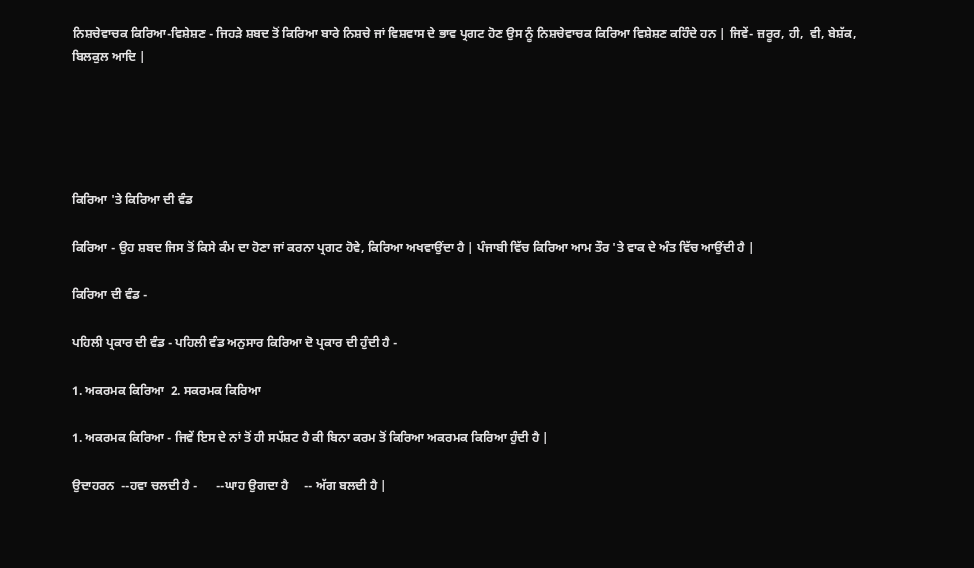ਨਿਸ਼ਚੇਵਾਚਕ ਕਿਰਿਆ-ਵਿਸ਼ੇਸ਼ਣ - ਜਿਹੜੇ ਸ਼ਬਦ ਤੋਂ ਕਿਰਿਆ ਬਾਰੇ ਨਿਸ਼ਚੇ ਜਾਂ ਵਿਸ਼ਵਾਸ ਦੇ ਭਾਵ ਪ੍ਰਗਟ ਹੋਣ ਉਸ ਨੂੰ ਨਿਸ਼ਚੇਵਾਚਕ ਕਿਰਿਆ ਵਿਸ਼ੇਸ਼ਣ ਕਹਿੰਦੇ ਹਨ | ਜਿਵੇਂ- ਜ਼ਰੂਰ, ਹੀ,  ਵੀ, ਬੇਸ਼ੱਕ, ਬਿਲਕੁਲ ਆਦਿ |





ਕਿਰਿਆ 'ਤੇ ਕਿਰਿਆ ਦੀ ਵੰਡ

ਕਿਰਿਆ - ਉਹ ਸ਼ਬਦ ਜਿਸ ਤੋਂ ਕਿਸੇ ਕੰਮ ਦਾ ਹੋਣਾ ਜਾਂ ਕਰਨਾ ਪ੍ਰਗਟ ਹੋਵੇ, ਕਿਰਿਆ ਅਖਵਾਉਂਦਾ ਹੈ | ਪੰਜਾਬੀ ਵਿੱਚ ਕਿਰਿਆ ਆਮ ਤੌਰ 'ਤੇ ਵਾਕ ਦੇ ਅੰਤ ਵਿੱਚ ਆਉਂਦੀ ਹੈ |

ਕਿਰਿਆ ਦੀ ਵੰਡ -

ਪਹਿਲੀ ਪ੍ਰਕਾਰ ਦੀ ਵੰਡ - ਪਹਿਲੀ ਵੰਡ ਅਨੁਸਾਰ ਕਿਰਿਆ ਦੋ ਪ੍ਰਕਾਰ ਦੀ ਹੁੰਦੀ ਹੈ -

1. ਅਕਰਮਕ ਕਿਰਿਆ  2. ਸਕਰਮਕ ਕਿਰਿਆ

1. ਅਕਰਮਕ ਕਿਰਿਆ - ਜਿਵੇਂ ਇਸ ਦੇ ਨਾਂ ਤੋਂ ਹੀ ਸਪੱਸ਼ਟ ਹੈ ਕੀ ਬਿਨਾ ਕਰਮ ਤੋਂ ਕਿਰਿਆ ਅਕਰਮਕ ਕਿਰਿਆ ਹੁੰਦੀ ਹੈ |

ਉਦਾਹਰਨ  --ਹਵਾ ਚਲਦੀ ਹੈ -      --ਘਾਹ ਉਗਦਾ ਹੈ     -- ਅੱਗ ਬਲਦੀ ਹੈ |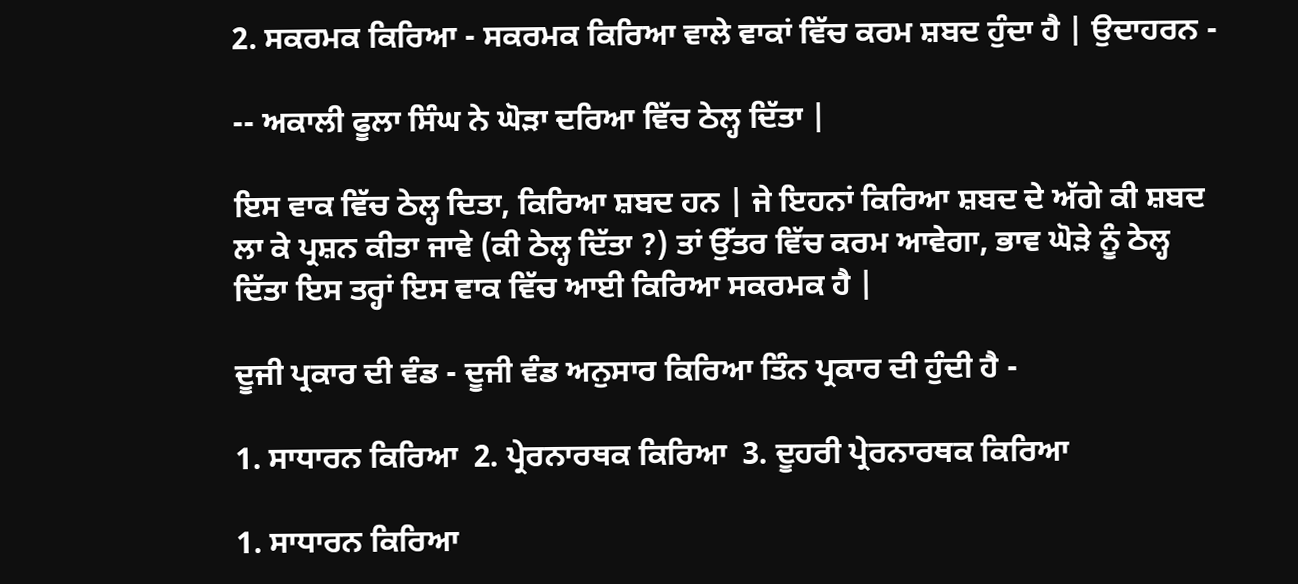2. ਸਕਰਮਕ ਕਿਰਿਆ - ਸਕਰਮਕ ਕਿਰਿਆ ਵਾਲੇ ਵਾਕਾਂ ਵਿੱਚ ਕਰਮ ਸ਼ਬਦ ਹੁੰਦਾ ਹੈ | ਉਦਾਹਰਨ -

-- ਅਕਾਲੀ ਫੂਲਾ ਸਿੰਘ ਨੇ ਘੋੜਾ ਦਰਿਆ ਵਿੱਚ ਠੇਲ੍ਹ ਦਿੱਤਾ |

ਇਸ ਵਾਕ ਵਿੱਚ ਠੇਲ੍ਹ ਦਿਤਾ, ਕਿਰਿਆ ਸ਼ਬਦ ਹਨ | ਜੇ ਇਹਨਾਂ ਕਿਰਿਆ ਸ਼ਬਦ ਦੇ ਅੱਗੇ ਕੀ ਸ਼ਬਦ ਲਾ ਕੇ ਪ੍ਰਸ਼ਨ ਕੀਤਾ ਜਾਵੇ (ਕੀ ਠੇਲ੍ਹ ਦਿੱਤਾ ?) ਤਾਂ ਉੱਤਰ ਵਿੱਚ ਕਰਮ ਆਵੇਗਾ, ਭਾਵ ਘੋੜੇ ਨੂੰ ਠੇਲ੍ਹ ਦਿੱਤਾ ਇਸ ਤਰ੍ਹਾਂ ਇਸ ਵਾਕ ਵਿੱਚ ਆਈ ਕਿਰਿਆ ਸਕਰਮਕ ਹੈ |

ਦੂਜੀ ਪ੍ਰਕਾਰ ਦੀ ਵੰਡ - ਦੂਜੀ ਵੰਡ ਅਨੁਸਾਰ ਕਿਰਿਆ ਤਿੰਨ ਪ੍ਰਕਾਰ ਦੀ ਹੁੰਦੀ ਹੈ -

1. ਸਾਧਾਰਨ ਕਿਰਿਆ  2. ਪ੍ਰੇਰਨਾਰਥਕ ਕਿਰਿਆ  3. ਦੂਹਰੀ ਪ੍ਰੇਰਨਾਰਥਕ ਕਿਰਿਆ

1. ਸਾਧਾਰਨ ਕਿਰਿਆ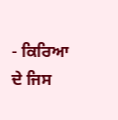- ਕਿਰਿਆ ਦੇ ਜਿਸ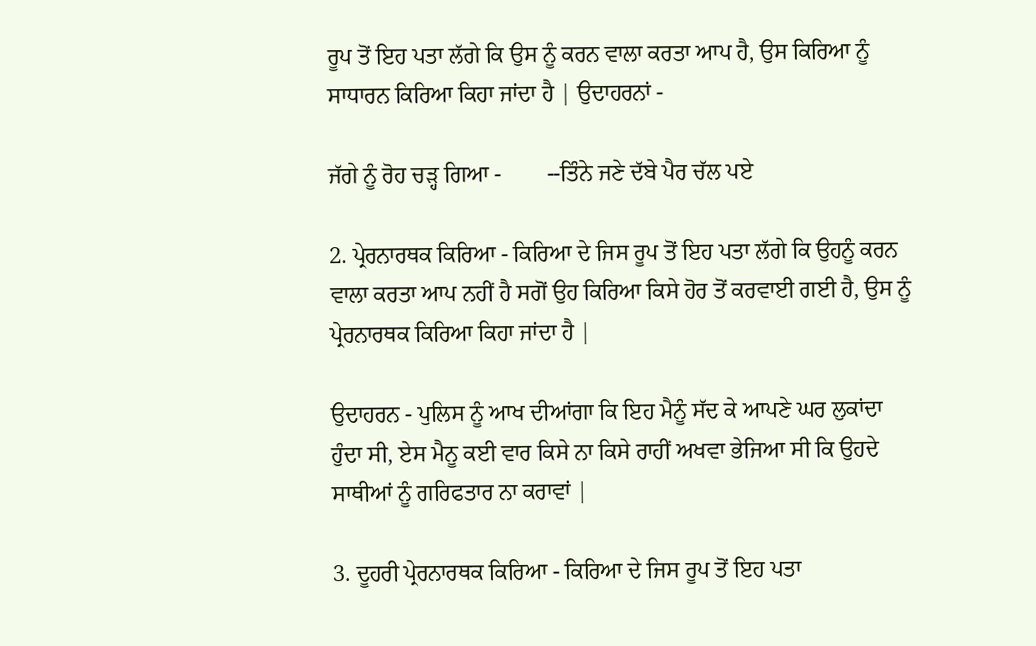ਰੂਪ ਤੋਂ ਇਹ ਪਤਾ ਲੱਗੇ ਕਿ ਉਸ ਨੂੰ ਕਰਨ ਵਾਲਾ ਕਰਤਾ ਆਪ ਹੈ, ਉਸ ਕਿਰਿਆ ਨੂੰ ਸਾਧਾਰਨ ਕਿਰਿਆ ਕਿਹਾ ਜਾਂਦਾ ਹੈ | ਉਦਾਹਰਨਾਂ -

ਜੱਗੇ ਨੂੰ ਰੋਹ ਚੜ੍ਹ ਗਿਆ -        --ਤਿੰਨੇ ਜਣੇ ਦੱਬੇ ਪੈਰ ਚੱਲ ਪਏ

2. ਪ੍ਰੇਰਨਾਰਥਕ ਕਿਰਿਆ - ਕਿਰਿਆ ਦੇ ਜਿਸ ਰੂਪ ਤੋਂ ਇਹ ਪਤਾ ਲੱਗੇ ਕਿ ਉਹਨੂੰ ਕਰਨ ਵਾਲਾ ਕਰਤਾ ਆਪ ਨਹੀਂ ਹੈ ਸਗੋਂ ਉਹ ਕਿਰਿਆ ਕਿਸੇ ਹੋਰ ਤੋਂ ਕਰਵਾਈ ਗਈ ਹੈ, ਉਸ ਨੂੰ ਪ੍ਰੇਰਨਾਰਥਕ ਕਿਰਿਆ ਕਿਹਾ ਜਾਂਦਾ ਹੈ |

ਉਦਾਹਰਨ - ਪੁਲਿਸ ਨੂੰ ਆਖ ਦੀਆਂਗਾ ਕਿ ਇਹ ਮੈਨੂੰ ਸੱਦ ਕੇ ਆਪਣੇ ਘਰ ਲੁਕਾਂਦਾ ਹੁੰਦਾ ਸੀ, ਏਸ ਮੈਨੂ ਕਈ ਵਾਰ ਕਿਸੇ ਨਾ ਕਿਸੇ ਰਾਹੀਂ ਅਖਵਾ ਭੇਜਿਆ ਸੀ ਕਿ ਉਹਦੇ ਸਾਥੀਆਂ ਨੂੰ ਗਰਿਫਤਾਰ ਨਾ ਕਰਾਵਾਂ |

3. ਦੂਹਰੀ ਪ੍ਰੇਰਨਾਰਥਕ ਕਿਰਿਆ - ਕਿਰਿਆ ਦੇ ਜਿਸ ਰੂਪ ਤੋਂ ਇਹ ਪਤਾ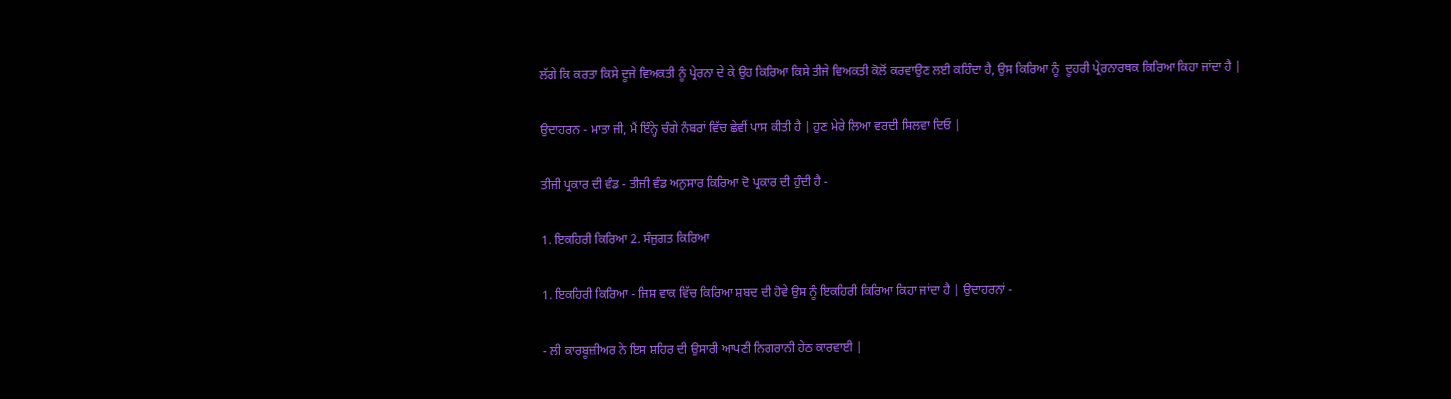ਲੱਗੇ ਕਿ ਕਰਤਾ ਕਿਸੇ ਦੂਜੇ ਵਿਅਕਤੀ ਨੂੰ ਪ੍ਰੇਰਨਾ ਦੇ ਕੇ ਉਹ ਕਿਰਿਆ ਕਿਸੇ ਤੀਜੇ ਵਿਅਕਤੀ ਕੋਲੋਂ ਕਰਵਾਉਣ ਲਈ ਕਹਿੰਦਾ ਹੈ, ਉਸ ਕਿਰਿਆ ਨੂੰ  ਦੂਹਰੀ ਪ੍ਰੇਰਨਾਰਥਕ ਕਿਰਿਆ ਕਿਹਾ ਜਾਂਦਾ ਹੈ |

ਉਦਾਹਰਨ - ਮਾਤਾ ਜੀ, ਮੈਂ ਇੰਨ੍ਹੇ ਚੰਗੇ ਨੰਬਰਾਂ ਵਿੱਚ ਛੇਵੀਂ ਪਾਸ ਕੀਤੀ ਹੈ | ਹੁਣ ਮੇਰੇ ਲਿਆ ਵਰਦੀ ਸਿਲਵਾ ਦਿਓ |

ਤੀਜੀ ਪ੍ਰਕਾਰ ਦੀ ਵੰਡ - ਤੀਜੀ ਵੰਡ ਅਨੁਸਾਰ ਕਿਰਿਆ ਦੋ ਪ੍ਰਕਾਰ ਦੀ ਹੁੰਦੀ ਹੈ -

1. ਇਕਹਿਰੀ ਕਿਰਿਆ 2. ਸੰਜੁਗਤ ਕਿਰਿਆ

1. ਇਕਹਿਰੀ ਕਿਰਿਆ - ਜਿਸ ਵਾਕ ਵਿੱਚ ਕਿਰਿਆ ਸ਼ਬਦ ਦੀ ਹੋਵੇ ਉਸ ਨੂੰ ਇਕਹਿਰੀ ਕਿਰਿਆ ਕਿਹਾ ਜਾਂਦਾ ਹੈ | ਉਦਾਹਰਨਾਂ -

- ਲੀ ਕਾਰਬੂਜ਼ੀਅਰ ਨੇ ਇਸ ਸ਼ਹਿਰ ਦੀ ਉਸਾਰੀ ਆਪਣੀ ਨਿਗਰਾਨੀ ਹੇਠ ਕਾਰਵਾਈ |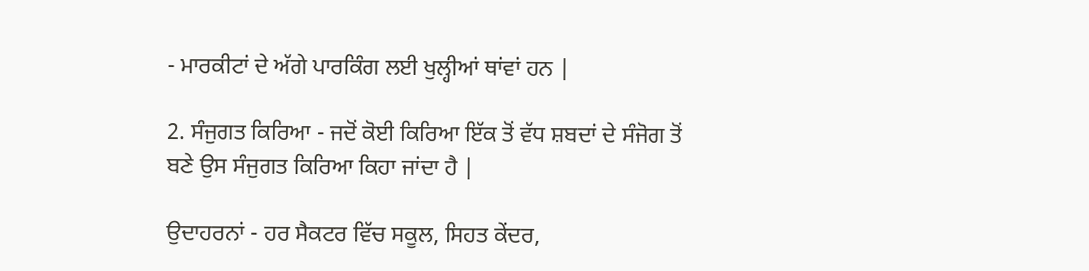- ਮਾਰਕੀਟਾਂ ਦੇ ਅੱਗੇ ਪਾਰਕਿੰਗ ਲਈ ਖੁਲ੍ਹੀਆਂ ਥਾਂਵਾਂ ਹਨ |

2. ਸੰਜੁਗਤ ਕਿਰਿਆ - ਜਦੋਂ ਕੋਈ ਕਿਰਿਆ ਇੱਕ ਤੋਂ ਵੱਧ ਸ਼ਬਦਾਂ ਦੇ ਸੰਜੋਗ ਤੋਂ ਬਣੇ ਉਸ ਸੰਜੁਗਤ ਕਿਰਿਆ ਕਿਹਾ ਜਾਂਦਾ ਹੈ |

ਉਦਾਹਰਨਾਂ - ਹਰ ਸੈਕਟਰ ਵਿੱਚ ਸਕੂਲ, ਸਿਹਤ ਕੇਂਦਰ,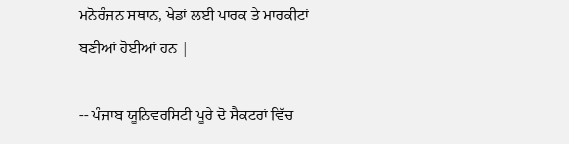ਮਨੋਰੰਜਨ ਸਥਾਨ, ਖੇਡਾਂ ਲਈ ਪਾਰਕ ਤੇ ਮਾਰਕੀਟਾਂ ਬਣੀਆਂ ਹੋਈਆਂ ਹਨ |

-- ਪੰਜਾਬ ਯੂਨਿਵਰਸਿਟੀ ਪੂਰੇ ਦੋ ਸੈਕਟਰਾਂ ਵਿੱਚ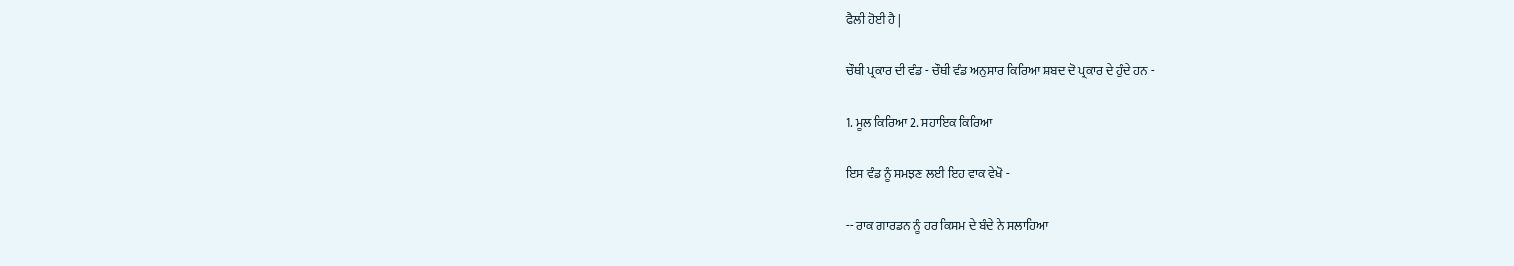ਫੈਲੀ ਹੋਈ ਹੈ |

ਚੌਥੀ ਪ੍ਰਕਾਰ ਦੀ ਵੰਡ - ਚੌਥੀ ਵੰਡ ਅਨੁਸਾਰ ਕਿਰਿਆ ਸ਼ਬਦ ਦੋ ਪ੍ਰਕਾਰ ਦੇ ਹੁੰਦੇ ਹਨ -

1. ਮੂਲ ਕਿਰਿਆ 2. ਸਹਾਇਕ ਕਿਰਿਆ

ਇਸ ਵੰਡ ਨੂੰ ਸਮਝਣ ਲਈ ਇਹ ਵਾਕ ਵੇਖੋ -

-- ਰਾਕ ਗਾਰਡਨ ਨੂੰ ਹਰ ਕਿਸਮ ਦੇ ਬੰਦੇ ਨੇ ਸਲਾਹਿਆ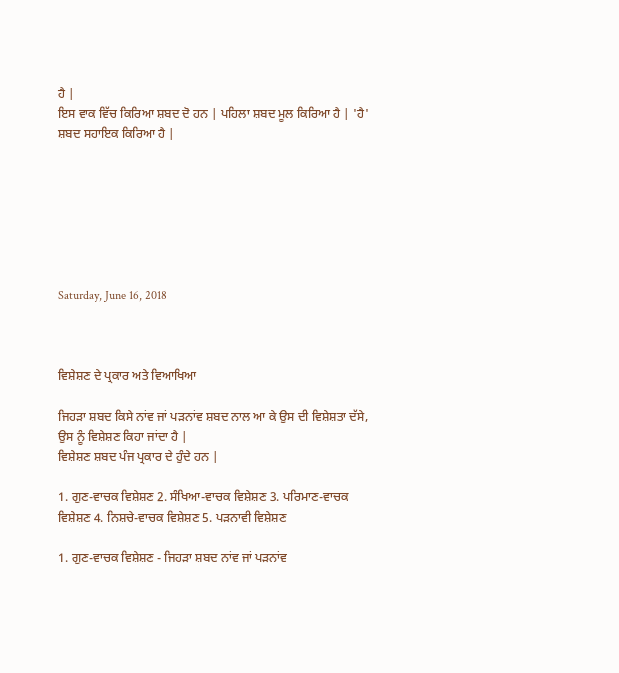ਹੈ |
ਇਸ ਵਾਕ ਵਿੱਚ ਕਿਰਿਆ ਸ਼ਬਦ ਦੋ ਹਨ | ਪਹਿਲਾ ਸ਼ਬਦ ਮੂਲ ਕਿਰਿਆ ਹੈ | 'ਹੈ' ਸ਼ਬਦ ਸਹਾਇਕ ਕਿਰਿਆ ਹੈ |







Saturday, June 16, 2018



ਵਿਸ਼ੇਸ਼ਣ ਦੇ ਪ੍ਰਕਾਰ ਅਤੇ ਵਿਆਖਿਆ

ਜਿਹੜਾ ਸ਼ਬਦ ਕਿਸੇ ਨਾਂਵ ਜਾਂ ਪੜਨਾਂਵ ਸ਼ਬਦ ਨਾਲ ਆ ਕੇ ਉਸ ਦੀ ਵਿਸ਼ੇਸ਼ਤਾ ਦੱਸੇ, ਉਸ ਨੂੰ ਵਿਸ਼ੇਸ਼ਣ ਕਿਹਾ ਜਾਂਦਾ ਹੈ |
ਵਿਸ਼ੇਸ਼ਣ ਸ਼ਬਦ ਪੰਜ ਪ੍ਰਕਾਰ ਦੇ ਹੁੰਦੇ ਹਨ |

1. ਗੁਣ-ਵਾਚਕ ਵਿਸ਼ੇਸ਼ਣ 2. ਸੰਖਿਆ-ਵਾਚਕ ਵਿਸ਼ੇਸ਼ਣ 3. ਪਰਿਮਾਣ-ਵਾਚਕ ਵਿਸ਼ੇਸ਼ਣ 4. ਨਿਸ਼ਚੇ-ਵਾਚਕ ਵਿਸ਼ੇਸ਼ਣ 5. ਪੜਨਾਵੀ ਵਿਸ਼ੇਸ਼ਣ

1. ਗੁਣ-ਵਾਚਕ ਵਿਸ਼ੇਸ਼ਣ - ਜਿਹੜਾ ਸ਼ਬਦ ਨਾਂਵ ਜਾਂ ਪੜਨਾਂਵ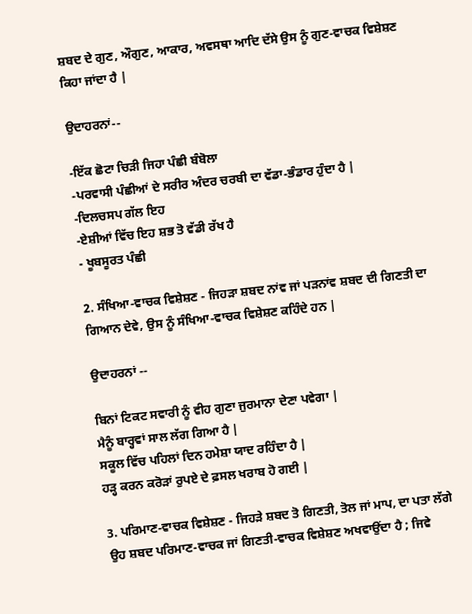ਸ਼ਬਦ ਦੇ ਗੁਣ, ਔਗੁਣ, ਆਕਾਰ, ਅਵਸਥਾ ਆਦਿ ਦੱਸੇ ਉਸ ਨੂੰ ਗੁਣ-ਵਾਚਕ ਵਿਸ਼ੇਸ਼ਣ ਕਿਹਾ ਜਾਂਦਾ ਹੈ |

ਉਦਾਹਰਨਾਂ--

-ਇੱਕ ਛੋਟਾ ਚਿੜੀ ਜਿਹਾ ਪੰਛੀ ਬੰਬੋਲਾ
-ਪਰਵਾਸੀ ਪੰਛੀਆਂ ਦੇ ਸਰੀਰ ਅੰਦਰ ਚਰਬੀ ਦਾ ਵੱਡਾ-ਭੰਡਾਰ ਹੁੰਦਾ ਹੈ |
-ਦਿਲਚਸਪ ਗੱਲ ਇਹ
-ਏਸ਼ੀਆਂ ਵਿੱਚ ਇਹ ਸ਼ਭ ਤੋ ਵੱਡੀ ਰੱਖ ਹੈ
- ਖੂਬਸੂਰਤ ਪੰਛੀ

2. ਸੰਖਿਆ-ਵਾਚਕ ਵਿਸ਼ੇਸ਼ਣ - ਜਿਹੜਾ ਸ਼ਬਦ ਨਾਂਵ ਜਾਂ ਪੜਨਾਂਵ ਸ਼ਬਦ ਦੀ ਗਿਣਤੀ ਦਾ ਗਿਆਨ ਦੇਵੇ, ਉਸ ਨੂੰ ਸੰਖਿਆ-ਵਾਚਕ ਵਿਸ਼ੇਸ਼ਣ ਕਹਿੰਦੇ ਹਨ |

ਉਦਾਹਰਨਾਂ --

ਬਿਨਾਂ ਟਿਕਟ ਸਵਾਰੀ ਨੂੰ ਵੀਹ ਗੁਣਾ ਜੁਰਮਾਨਾ ਦੇਣਾ ਪਵੇਗਾ |
ਮੈਨੂੰ ਬਾਰ੍ਹਵਾਂ ਸਾਲ ਲੱਗ ਗਿਆ ਹੈ |
ਸਕੂਲ ਵਿੱਚ ਪਹਿਲਾਂ ਦਿਨ ਹਮੇਸ਼ਾ ਯਾਦ ਰਹਿੰਦਾ ਹੈ |
ਹੜ੍ਹ ਕਰਨ ਕਰੋੜਾਂ ਰੁਪਏ ਦੇ ਫ਼ਸਲ ਖਰਾਬ ਹੋ ਗਈ |

3. ਪਰਿਮਾਣ-ਵਾਚਕ ਵਿਸ਼ੇਸ਼ਣ - ਜਿਹੜੇ ਸ਼ਬਦ ਤੋ ਗਿਣਤੀ, ਤੋਲ ਜਾਂ ਮਾਪ, ਦਾ ਪਤਾ ਲੱਗੇ ਉਹ ਸ਼ਬਦ ਪਰਿਮਾਣ-ਵਾਚਕ ਜਾਂ ਗਿਣਤੀ-ਵਾਚਕ ਵਿਸ਼ੇਸ਼ਣ ਅਖਵਾਉਂਦਾ ਹੈ ; ਜਿਵੇ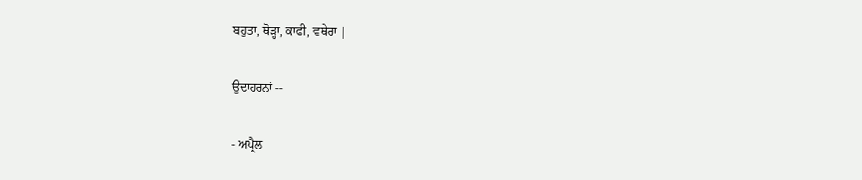ਬਹੁਤਾ, ਥੋੜ੍ਹਾ, ਕਾਫੀ, ਵਥੇਰਾ |

ਉਦਾਹਰਨਾਂ --

- ਅਪ੍ਰੈਲ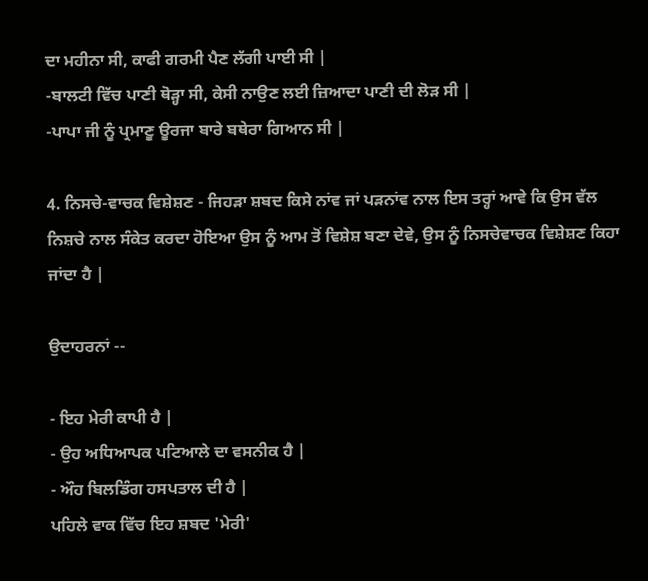ਦਾ ਮਹੀਨਾ ਸੀ, ਕਾਫੀ ਗਰਮੀ ਪੈਣ ਲੱਗੀ ਪਾਈ ਸੀ |
-ਬਾਲਟੀ ਵਿੱਚ ਪਾਣੀ ਥੋੜ੍ਹਾ ਸੀ, ਕੇਸੀ ਨਾਉਣ ਲਈ ਜ਼ਿਆਦਾ ਪਾਣੀ ਦੀ ਲੋੜ ਸੀ |
-ਪਾਪਾ ਜੀ ਨੂੰ ਪ੍ਰਮਾਣੂ ਊਰਜਾ ਬਾਰੇ ਬਥੇਰਾ ਗਿਆਨ ਸੀ |

4. ਨਿਸਚੇ-ਵਾਚਕ ਵਿਸ਼ੇਸ਼ਣ - ਜਿਹੜਾ ਸ਼ਬਦ ਕਿਸੇ ਨਾਂਵ ਜਾਂ ਪੜਨਾਂਵ ਨਾਲ ਇਸ ਤਰ੍ਹਾਂ ਆਵੇ ਕਿ ਉਸ ਵੱਲ ਨਿਸ਼ਚੇ ਨਾਲ ਸੰਕੇਤ ਕਰਦਾ ਹੋਇਆ ਉਸ ਨੂੰ ਆਮ ਤੋਂ ਵਿਸ਼ੇਸ਼ ਬਣਾ ਦੇਵੇ, ਉਸ ਨੂੰ ਨਿਸਚੇਵਾਚਕ ਵਿਸ਼ੇਸ਼ਣ ਕਿਹਾ ਜਾਂਦਾ ਹੈ |

ਉਦਾਹਰਨਾਂ --

- ਇਹ ਮੇਰੀ ਕਾਪੀ ਹੈ |
- ਉਹ ਅਧਿਆਪਕ ਪਟਿਆਲੇ ਦਾ ਵਸਨੀਕ ਹੈ |
- ਔਹ ਬਿਲਡਿੰਗ ਹਸਪਤਾਲ ਦੀ ਹੈ |
ਪਹਿਲੇ ਵਾਕ ਵਿੱਚ ਇਹ ਸ਼ਬਦ 'ਮੇਰੀ'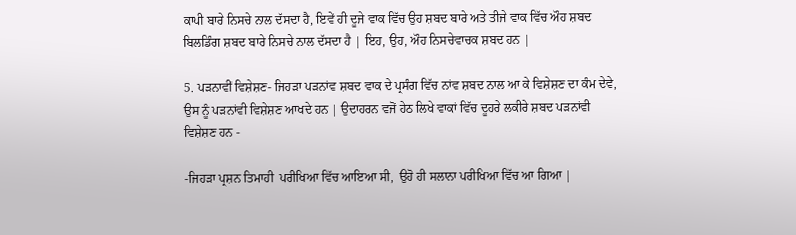ਕਾਪੀ ਬਾਰੇ ਨਿਸਚੇ ਨਾਲ ਦੱਸਦਾ ਹੈ, ਇਵੇਂ ਹੀ ਦੂਜੇ ਵਾਕ ਵਿੱਚ ਉਹ ਸ਼ਬਦ ਬਾਰੇ ਅਤੇ ਤੀਜੇ ਵਾਕ ਵਿੱਚ ਔਹ ਸ਼ਬਦ ਬਿਲਡਿੰਗ ਸ਼ਬਦ ਬਾਰੇ ਨਿਸਚੇ ਨਾਲ ਦੱਸਦਾ ਹੈ | ਇਹ, ਉਹ, ਔਹ ਨਿਸਚੇਵਾਚਕ ਸ਼ਬਦ ਹਨ |

5. ਪੜਨਾਵੀਂ ਵਿਸ਼ੇਸ਼ਣ- ਜਿਹੜਾ ਪੜਨਾਂਵ ਸ਼ਬਦ ਵਾਕ ਦੇ ਪ੍ਰਸੰਗ ਵਿੱਚ ਨਾਂਵ ਸ਼ਬਦ ਨਾਲ ਆ ਕੇ ਵਿਸ਼ੇਸ਼ਣ ਦਾ ਕੰਮ ਦੇਵੇ, ਉਸ ਨੂੰ ਪੜਨਾਂਵੀ ਵਿਸ਼ੇਸ਼ਣ ਆਖਦੇ ਹਨ | ਉਦਾਹਰਨ ਵਜੋਂ ਹੇਠ ਲਿਖੇ ਵਾਕਾਂ ਵਿੱਚ ਦੂਹਰੇ ਲਕੀਰੇ ਸ਼ਬਦ ਪੜਨਾਂਵੀ ਵਿਸ਼ੇਸ਼ਣ ਹਨ -

-ਜਿਹੜਾ ਪ੍ਰਸ਼ਨ ਤਿਮਾਹੀ  ਪਰੀਖਿਆ ਵਿੱਚ ਆਇਆ ਸੀ,  ਉਹੋ ਹੀ ਸਲਾਨਾ ਪਰੀਖਿਆ ਵਿੱਚ ਆ ਗਿਆ |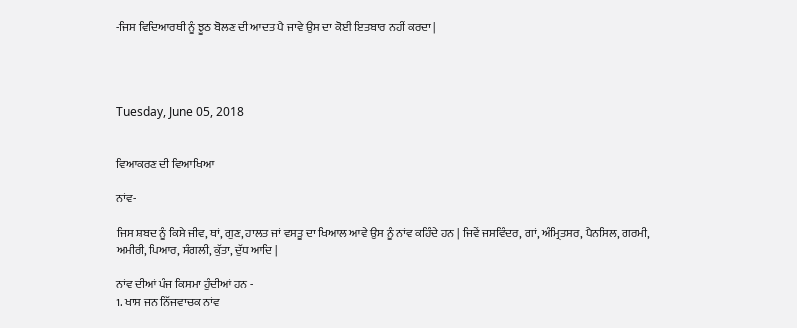-ਜਿਸ ਵਿਦਿਆਰਥੀ ਨੂੰ ਝੂਠ ਬੋਲਣ ਦੀ ਆਦਤ ਪੈ ਜਾਵੇ ਉਸ ਦਾ ਕੋਈ ਇਤਬਾਰ ਨਹੀਂ ਕਰਦਾ |




Tuesday, June 05, 2018


ਵਿਆਕਰਣ ਦੀ ਵਿਆਖਿਆ

ਨਾਂਵ-

ਜਿਸ ਸ਼ਬਦ ਨੂੰ ਕਿਸੇ ਜੀਵ, ਥਾਂ, ਗੁਣ, ਹਾਲਤ ਜਾਂ ਵਸਤੂ ਦਾ ਖਿਆਲ ਆਵੇ ਉਸ ਨੂੰ ਨਾਂਵ ਕਹਿੰਦੇ ਹਨ | ਜਿਵੇਂ ਜਸਵਿੰਦਰ, ਗਾਂ, ਅੰਮ੍ਰਿਤਸਰ, ਪੈਨਸਿਲ, ਗਰਮੀ, ਅਮੀਰੀ, ਪਿਆਰ, ਸੰਗਲੀ, ਕੁੱਤਾ, ਦੁੱਧ ਆਦਿ |

ਨਾਂਵ ਦੀਆਂ ਪੰਜ ਕਿਸਮਾ ਹੁੰਦੀਆਂ ਹਨ -
1. ਖਾਸ ਜਨ ਨਿੱਜਵਾਚਕ ਨਾਂਵ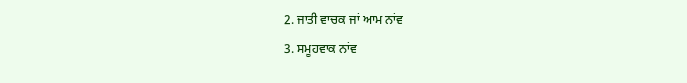2. ਜਾਤੀ ਵਾਚਕ ਜਾਂ ਆਮ ਨਾਂਵ
3. ਸਮੂਹਵਾਕ ਨਾਂਵ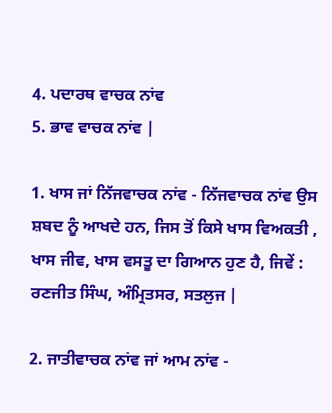4. ਪਦਾਰਥ ਵਾਚਕ ਨਾਂਵ
5. ਭਾਵ ਵਾਚਕ ਨਾਂਵ |

1. ਖਾਸ ਜਾਂ ਨਿੱਜਵਾਚਕ ਨਾਂਵ - ਨਿੱਜਵਾਚਕ ਨਾਂਵ ਉਸ ਸ਼ਬਦ ਨੂੰ ਆਖਦੇ ਹਨ, ਜਿਸ ਤੋਂ ਕਿਸੇ ਖਾਸ ਵਿਅਕਤੀ , ਖਾਸ ਜੀਵ, ਖਾਸ ਵਸਤੂ ਦਾ ਗਿਆਨ ਹੁਣ ਹੈ, ਜਿਵੇਂ : ਰਣਜੀਤ ਸਿੰਘ, ਅੰਮ੍ਰਿਤਸਰ, ਸਤਲੁਜ |

2. ਜਾਤੀਵਾਚਕ ਨਾਂਵ ਜਾਂ ਆਮ ਨਾਂਵ -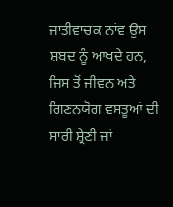ਜਾਤੀਵਾਚਕ ਨਾਂਵ ਉਸ ਸ਼ਬਦ ਨੂੰ ਆਖਦੇ ਹਨ, ਜਿਸ ਤੋਂ ਜੀਵਨ ਅਤੇ ਗਿਣਨਯੋਗ ਵਸਤੂਆਂ ਦੀ ਸਾਰੀ ਸ਼੍ਰੇਣੀ ਜਾਂ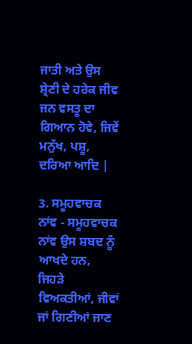ਜਾਤੀ ਅਤੇ ਉਸ ਸ਼੍ਰੇਣੀ ਦੇ ਹਰੇਕ ਜੀਵ ਜਨ ਵਸਤੂ ਦਾ ਗਿਆਨ ਹੋਵੇ, ਜਿਵੇਂ ਮਨੁੱਖ, ਪਸ਼ੂ, ਦਰਿਆ ਆਦਿ |

3. ਸਮੂਹਵਾਚਕ ਨਾਂਵ - ਸਮੂਹਵਾਚਕ ਨਾਂਵ ਉਸ ਸ਼ਬਦ ਨੂੰ ਆਖਦੇ ਹਨ, ਜਿਹੜੇ ਵਿਅਕਤੀਆਂ, ਜੀਵਾਂ ਜਾਂ ਗਿਣੀਆਂ ਜਾਣ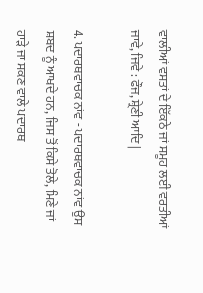ਵਾਲੀਆਂ ਵਸਤਾਂ ਦੇ ਇੱਕਠੇ ਜਾਂ ਸਮੂਹ ਲਈ ਵਰਤੀਆਂ ਜਾਵੇ, ਜਿਵੇ : ਫੌਜ, ਸ਼੍ਰੇਣੀ ਆਦਿ |

4. ਪਦਾਰਥਵਾਚਕ ਨਾਂਵ - ਪਦਾਰਥਵਾਚਕ ਨਾਂਵ ਉਸ ਸ਼ਬਦ ਨੂੰ ਆਖਦੇ ਹਨ, ਜਿਸ ਤੋਂ ਕਿਸੇ ਤੋਲੇ, ਮਿਣੇ ਜਾਂ ਹਾੜੇ ਜਾ ਸਕਣ ਵਾਲੇ ਪਦਾਰਥ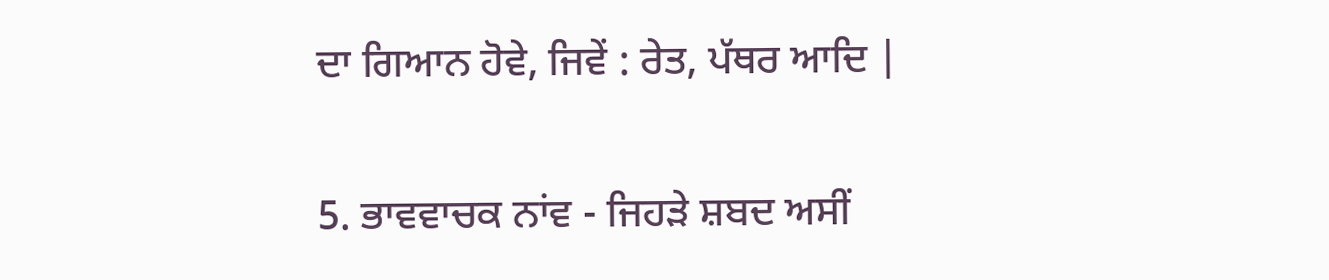ਦਾ ਗਿਆਨ ਹੋਵੇ, ਜਿਵੇਂ : ਰੇਤ, ਪੱਥਰ ਆਦਿ |

5. ਭਾਵਵਾਚਕ ਨਾਂਵ - ਜਿਹੜੇ ਸ਼ਬਦ ਅਸੀਂ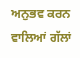ਅਨੁਭਵ ਕਰਨ ਵਾਲਿਆਂ ਗੱਲਾਂ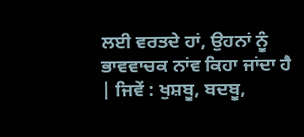ਲਈ ਵਰਤਦੇ ਹਾਂ, ਉਹਨਾਂ ਨੂੰ ਭਾਵਵਾਚਕ ਨਾਂਵ ਕਿਹਾ ਜਾਂਦਾ ਹੈ | ਜਿਵੇਂ : ਖੁਸ਼ਬੂ, ਬਦਬੂ,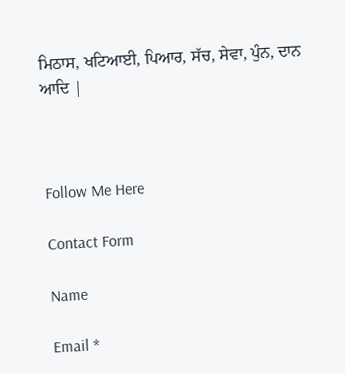ਮਿਠਾਸ, ਖਟਿਆਈ, ਪਿਆਰ, ਸੱਚ, ਸੇਵਾ, ਪੁੰਨ, ਦਾਨ ਆਦਿ |



Follow Me Here

Contact Form

Name

Email *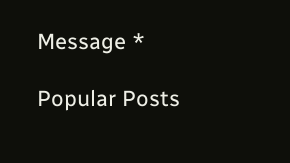Message *

Popular Posts